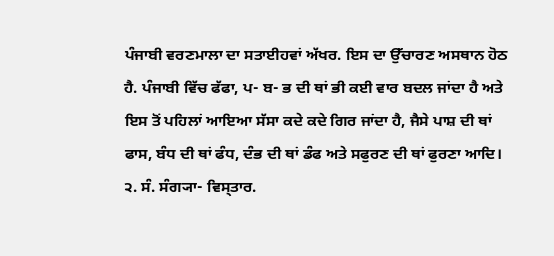ਪੰਜਾਬੀ ਵਰਣਮਾਲਾ ਦਾ ਸਤਾਈਹਵਾਂ ਅੱਖਰ. ਇਸ ਦਾ ਉੱਚਾਰਣ ਅਸਥਾਨ ਹੋਠ ਹੈ. ਪੰਜਾਬੀ ਵਿੱਚ ਫੱਫਾ, ਪ- ਬ- ਭ ਦੀ ਥਾਂ ਭੀ ਕਈ ਵਾਰ ਬਦਲ ਜਾਂਦਾ ਹੈ ਅਤੇ ਇਸ ਤੋਂ ਪਹਿਲਾਂ ਆਇਆ ਸੱਸਾ ਕਦੇ ਕਦੇ ਗਿਰ ਜਾਂਦਾ ਹੈ, ਜੈਸੇ ਪਾਸ਼ ਦੀ ਥਾਂ ਫਾਸ, ਬੰਧ ਦੀ ਥਾਂ ਫੰਧ, ਦੰਭ ਦੀ ਥਾਂ ਡੰਫ ਅਤੇ ਸਫੁਰਣ ਦੀ ਥਾਂ ਫੁਰਣਾ ਆਦਿ। ੨. ਸੰ. ਸੰਗ੍ਯਾ- ਵਿਸ੍ਤਾਰ.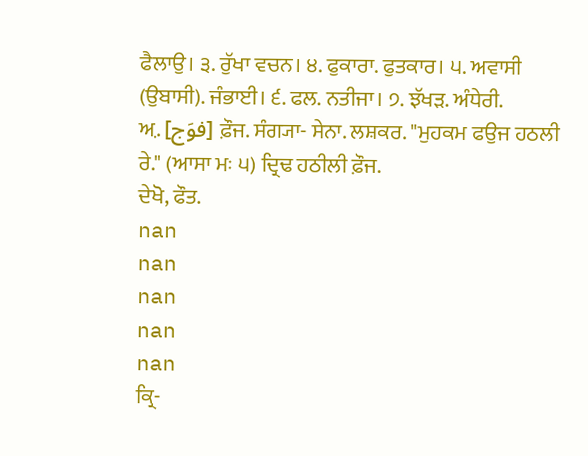ਫੈਲਾਉ। ੩. ਰੁੱਖਾ ਵਚਨ। ੪. ਫੁਕਾਰਾ. ਫੁਤਕਾਰ। ੫. ਅਵਾਸੀ (ਉਬਾਸੀ). ਜੰਭਾਈ। ੬. ਫਲ. ਨਤੀਜਾ। ੭. ਝੱਖੜ. ਅੰਧੇਰੀ.
ਅ਼. [فوَج] ਫ਼ੌਜ. ਸੰਗ੍ਯਾ- ਸੇਨਾ. ਲਸ਼ਕਰ. "ਮੁਹਕਮ ਫਉਜ ਹਠਲੀ ਰੇ." (ਆਸਾ ਮਃ ੫) ਦ੍ਰਿਢ ਹਠੀਲੀ ਫ਼ੌਜ.
ਦੇਖੋ, ਫੌਤ.
nan
nan
nan
nan
nan
ਕ੍ਰਿ-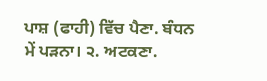ਪਾਸ਼ (ਫਾਹੀ) ਵਿੱਚ ਪੈਣਾ. ਬੰਧਨ ਮੇਂ ਪੜਨਾ। ੨. ਅਟਕਣਾ.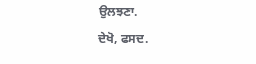ਉਲਝਣਾ.
ਦੇਖੋ, ਫਸਦ.